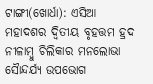ଟାଙ୍ଗୀ(ଖୋର୍ଧା): ଏସିଆ ମହାଦଶର ଦ୍ବିତୀୟ ବୃହତ୍ତମ ହ୍ରଦ ନୀଳାମ୍ବୁ ଚିଲିକାର ମନଲୋଭା ସୈାନ୍ଦର୍ଯ୍ୟ ଉପଭୋଗ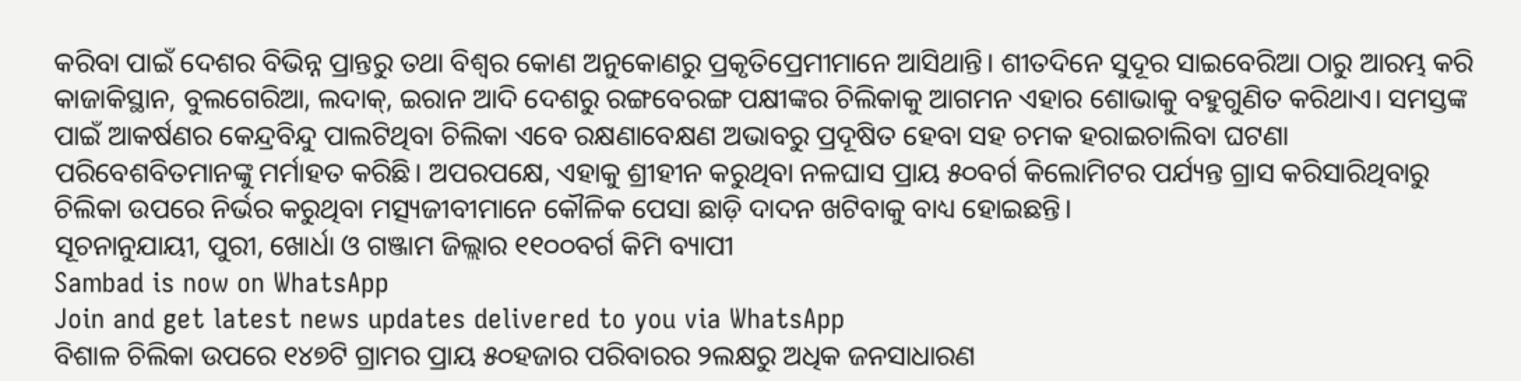କରିବା ପାଇଁ ଦେଶର ବିଭିନ୍ନ ପ୍ରାନ୍ତରୁ ତଥା ବିଶ୍ବର କୋଣ ଅନୁକୋଣରୁ ପ୍ରକୃତିପ୍ରେମୀମାନେ ଆସିଥାନ୍ତି। ଶୀତଦିନେ ସୁଦୂର ସାଇବେରିଆ ଠାରୁ ଆରମ୍ଭ କରି କାଜାକିସ୍ଥାନ, ବୁଲଗେରିଆ, ଲଦାକ୍, ଇରାନ ଆଦି ଦେଶରୁ ରଙ୍ଗବେରଙ୍ଗ ପକ୍ଷୀଙ୍କର ଚିଲିକାକୁ ଆଗମନ ଏହାର ଶୋଭାକୁ ବହୁଗୁଣିତ କରିଥାଏ। ସମସ୍ତଙ୍କ ପାଇଁ ଆକର୍ଷଣର କେନ୍ଦ୍ରବିନ୍ଦୁ ପାଲଟିଥିବା ଚିଲିକା ଏବେ ରକ୍ଷଣାବେକ୍ଷଣ ଅଭାବରୁ ପ୍ରଦୂଷିତ ହେବା ସହ ଚମକ ହରାଇଚାଲିବା ଘଟଣା ପରିବେଶବିତମାନଙ୍କୁ ମର୍ମାହତ କରିଛି। ଅପରପକ୍ଷେ, ଏହାକୁ ଶ୍ରୀହୀନ କରୁଥିବା ନଳଘାସ ପ୍ରାୟ ୫୦ବର୍ଗ କିଲୋମିଟର ପର୍ଯ୍ୟନ୍ତ ଗ୍ରାସ କରିସାରିଥିବାରୁ ଚିଲିକା ଉପରେ ନିର୍ଭର କରୁଥିବା ମତ୍ସ୍ୟଜୀବୀମାନେ କୌଳିକ ପେସା ଛାଡ଼ି ଦାଦନ ଖଟିବାକୁ ବାଧ୍ୟ ହୋଇଛନ୍ତି।
ସୂଚନାନୁଯାୟୀ, ପୁରୀ, ଖୋର୍ଧା ଓ ଗଞ୍ଜାମ ଜିଲ୍ଲାର ୧୧୦୦ବର୍ଗ କିମି ବ୍ୟାପୀ
Sambad is now on WhatsApp
Join and get latest news updates delivered to you via WhatsApp
ବିଶାଳ ଚିଲିକା ଉପରେ ୧୪୭ଟି ଗ୍ରାମର ପ୍ରାୟ ୫୦ହଜାର ପରିବାରର ୨ଲକ୍ଷରୁ ଅଧିକ ଜନସାଧାରଣ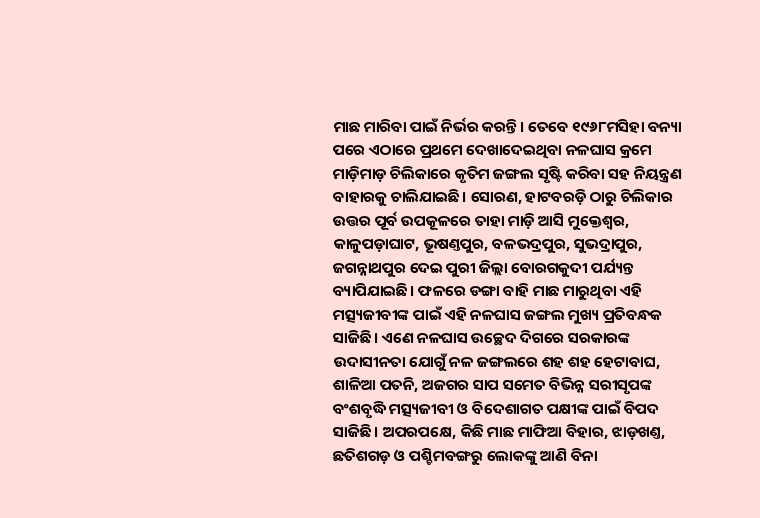ମାଛ ମାରିବା ପାଇଁ ନିର୍ଭର କରନ୍ତି। ତେବେ ୧୯୬୮ମସିହା ବନ୍ୟା ପରେ ଏଠାରେ ପ୍ରଥମେ ଦେଖାଦେଇଥିବା ନଳଘାସ କ୍ରମେ ମାଡ଼ିମାଡ଼ ଚିଲିକାରେ କୃତିମ ଜଙ୍ଗଲ ସୃଷ୍ଟି କରିବା ସହ ନିୟନ୍ତ୍ରଣ ବାହାରକୁ ଚାଲିଯାଇଛି। ସୋରଣ, ହାଟବରଡ଼ି ଠାରୁ ଚିଲିକାର ଉତ୍ତର ପୂର୍ବ ଉପକୂଳରେ ତାହା ମାଡ଼ି ଆସି ମୁକ୍ତେଶ୍ବର, କାଳୁପଡ଼ାଘାଟ, ଭୂଷଣ୍ତପୁର, ବଳଭଦ୍ରପୁର, ସୁଭଦ୍ରାପୁର, ଜଗନ୍ନାଥପୁର ଦେଇ ପୁରୀ ଜିଲ୍ଲା ବୋରଗକୁଦୀ ପର୍ଯ୍ୟନ୍ତ ବ୍ୟାପିଯାଇଛି। ଫଳରେ ଡଙ୍ଗା ବାହି ମାଛ ମାରୁଥିବା ଏହି ମତ୍ସ୍ୟଜୀବୀଙ୍କ ପାଇଁ ଏହି ନଳଘାସ ଜଙ୍ଗଲ ମୁଖ୍ୟ ପ୍ରତିବନ୍ଧକ ସାଜିଛି। ଏଣେ ନଳଘାସ ଉଚ୍ଛେଦ ଦିଗରେ ସରକାରଙ୍କ ଉଦାସୀନତା ଯୋଗୁଁ ନଳ ଜଙ୍ଗଲରେ ଶହ ଶହ ହେଟାବାଘ, ଶାଳିଆ ପତନି, ଅଜଗର ସାପ ସମେତ ବିଭିନ୍ନ ସରୀସୃପଙ୍କ ବଂଶବୃଦ୍ଧି ମତ୍ସ୍ୟଜୀବୀ ଓ ବିଦେଶାଗତ ପକ୍ଷୀଙ୍କ ପାଇଁ ବିପଦ ସାଜିଛି। ଅପରପକ୍ଷେ, କିଛି ମାଛ ମାଫିଆ ବିହାର, ଝାଡ଼ଖଣ୍ତ, ଛତିଶଗଡ଼ ଓ ପଶ୍ଚିମବଙ୍ଗରୁ ଲୋକଙ୍କୁ ଆଣି ବିନା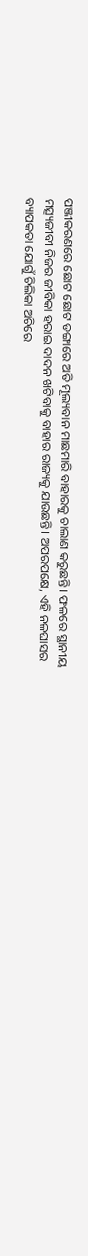ପଞ୍ଜୀକରଣରେ ଛୋଟ ଛୋଟ ଡଙ୍ଗାରେ ଅତି ମୂଲ୍ୟବାନ ମାଛମାରି ବାହାରକୁ ଚାଲାଣ କରୁଛନ୍ତି। ଫଳରେ ସ୍ଥାନୀୟ ମତ୍ସ୍ୟଜୀବୀ ନିଜର ଜୀବିକା ହରାଇ ଦାଦନ ଖଟିବାକୁ ବାହାର ରାଜ୍ୟକୁ ଯାଉଛନ୍ତି। ଅପରପକ୍ଷେ, ଏହି ନଳଘାସର ବ୍ୟାପକତା ଯୋଗୁଁ ଚିଲିକା ଅଚିରେ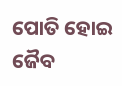ପୋତି ହୋଇ ଜୈବ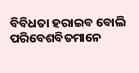ବିବିଧତା ହରାଇବ ବୋଲି ପରିବେଶବିତମାନେ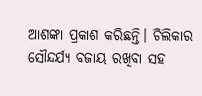ଆଶଙ୍କା ପ୍ରକାଶ କରିଛନ୍ତି। ଚିଲିକାର ସୌନ୍ଦର୍ଯ୍ୟ ବଜାୟ ରଖିବା ସହ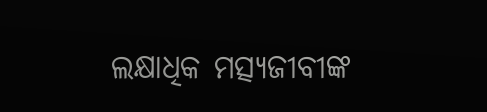ଲକ୍ଷାଧିକ ମତ୍ସ୍ୟଜୀବୀଙ୍କ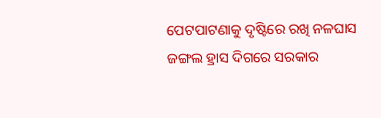ପେଟପାଟଣାକୁ ଦୃଷ୍ଟିରେ ରଖି ନଳଘାସ ଜଙ୍ଗଲ ହ୍ରାସ ଦିଗରେ ସରକାର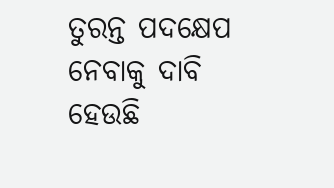ତୁରନ୍ତ ପଦକ୍ଷେପ ନେବାକୁ ଦାବି ହେଉଛି